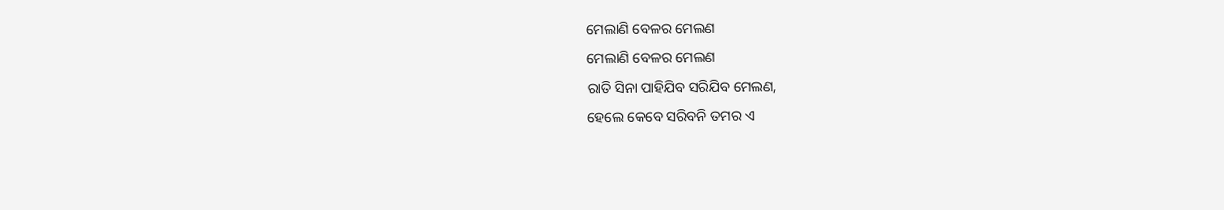ମେଲାଣି ବେଳର ମେଲଣ
ମେଲାଣି ବେଳର ମେଲଣ
ରାତି ସିନା ପାହିଯିବ ସରିଯିବ ମେଲଣ,
ହେଲେ କେବେ ସରିବନି ତମର ଏ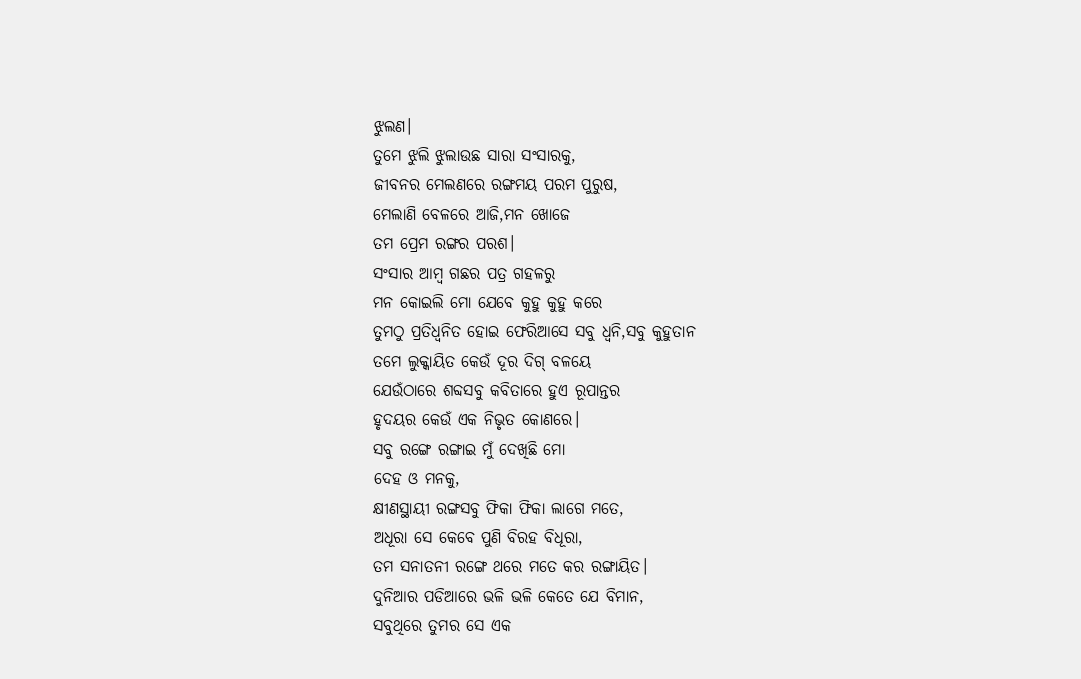ଝୁଲଣ।
ତୁମେ ଝୁଲି ଝୁଲାଉଛ ସାରା ସଂସାରକୁ,
ଜୀବନର ମେଲଣରେ ରଙ୍ଗମୟ ପରମ ପୁରୁଷ,
ମେଲାଣି ବେଳରେ ଆଜି,ମନ ଖୋଜେ
ତମ ପ୍ରେମ ରଙ୍ଗର ପରଶ।
ସଂସାର ଆମ୍ବ ଗଛର ପତ୍ର ଗହଳରୁ
ମନ କୋଇଲି ମୋ ଯେବେ କୁହୁ କୁହୁ କରେ
ତୁମଠୁ ପ୍ରତିଧ୍ବନିତ ହୋଇ ଫେରିଆସେ ସବୁ ଧ୍ୱନି,ସବୁ କୁହୁତାନ
ତମେ ଲୁକ୍କାୟିତ କେଉଁ ଦୂର ଦିଗ୍ ବଳୟେ
ଯେଉଁଠାରେ ଶବ୍ଦସବୁ କବିତାରେ ହୁଏ ରୂପାନ୍ତର
ହୃଦୟର କେଉଁ ଏକ ନିଭୃତ କୋଣରେ।
ସବୁ ରଙ୍ଗେ ରଙ୍ଗାଇ ମୁଁ ଦେଖିଛି ମୋ
ଦେହ ଓ ମନକୁ,
କ୍ଷୀଣସ୍ଥାୟୀ ରଙ୍ଗସବୁ ଫିକା ଫିକା ଲାଗେ ମତେ,
ଅଧୂରା ସେ କେବେ ପୁଣି ବିରହ ବିଧୂରା,
ତମ ସନାତନୀ ରଙ୍ଗେ ଥରେ ମତେ କର ରଙ୍ଗାୟିତ।
ଦୁନିଆର ପଡିଆରେ ଭଳି ଭଳି କେତେ ଯେ ବିମାନ,
ସବୁଥିରେ ତୁମର ସେ ଏକ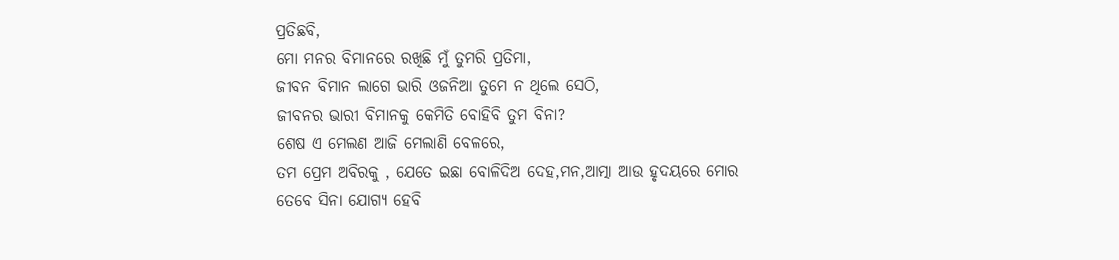ପ୍ରତିଛବି,
ମୋ ମନର ବିମାନରେ ରଖିଛି ମୁଁ ତୁମରି ପ୍ରତିମା,
ଜୀବନ ବିମାନ ଲାଗେ ଭାରି ଓଜନିଆ ତୁମେ ନ ଥିଲେ ସେଠି,
ଜୀବନର ଭାରୀ ବିମାନକୁ କେମିତି ବୋହିବି ତୁମ ବିନା?
ଶେଷ ଏ ମେଲଣ ଆଜି ମେଲାଣି ବେଳରେ,
ତମ ପ୍ରେମ ଅବିରକୁ , ଯେତେ ଇଛା ବୋଳିଦିଅ ଦେହ,ମନ,ଆତ୍ମା ଆଉ ହୃଦୟରେ ମୋର
ତେବେ ସିନା ଯୋଗ୍ୟ ହେବି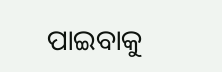ପାଇବାକୁ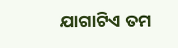ଯାଗାଟିଏ ତମ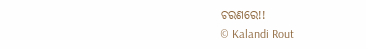ଚରଣରେ!!
© Kalandi Rout